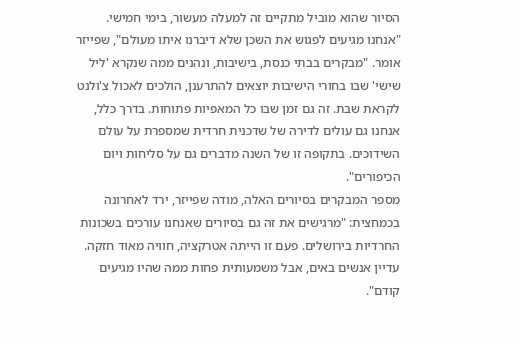הסיור שהוא מוביל מתקיים זה למעלה מעשור, בימי חמישי. "אנחנו מגיעים לפגוש את השכן שלא דיברנו איתו מעולם", שפייזר אומר. "מבקרים בבתי כנסת, בישיבות, ונהנים ממה שנקרא 'ליל שישי' שבו בחורי הישיבות יוצאים להתרענן, הולכים לאכול צ'ולנט לקראת שבת. זה גם זמן שבו כל המאפיות פתוחות. בדרך כלל, אנחנו גם עולים לדירה של שדכנית חרדית שמספרת על עולם השידוכים. בתקופה זו של השנה מדברים גם על סליחות ויום הכיפורים".
מספר המבקרים בסיורים האלה, מודה שפייזר, ירד לאחרונה בכמחצית: "מרגישים את זה גם בסיורים שאנחנו עורכים בשכונות החרדיות בירושלים. פעם זו הייתה אטרקציה, חוויה מאוד חזקה. עדיין אנשים באים, אבל משמעותית פחות ממה שהיו מגיעים קודם".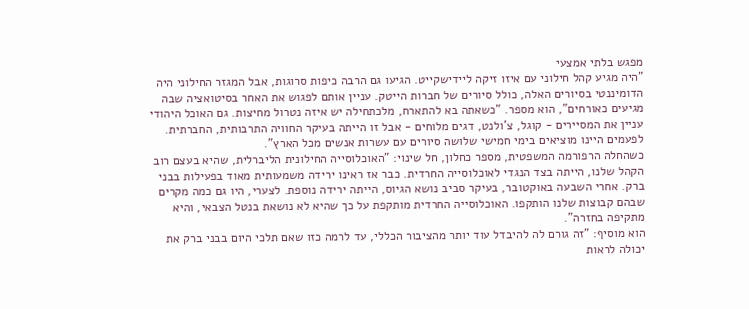מפגש בלתי אמצעי
"היה מגיע קהל חילוני עם איזו זיקה ליידישקייט. הגיעו גם הרבה כיפות סרוגות, אבל המגזר החילוני היה הדומיננטי בסיורים האלה, כולל סיורים של חברות הייטק. עניין אותם לפגוש את האחר בסיטואציה שבה מגיעים כאורחים", הוא מספר. "כשאתה בא להתארח, מלכתחילה יש איזה נטרול מחיצות. גם האוכל היהודי עניין את המסיירים - קוגל, צ'ולנט, דגים מלוחים - אבל זו הייתה בעיקר החוויה התרבותית, החברתית. לפעמים היינו מוציאים בימי חמישי שלושה סיורים עם עשרות אנשים מכל הארץ".
כשהחלה הרפורמה המשפטית, מספר כחלון, חל שינוי: "האוכלוסייה החילונית הליברלית, שהיא בעצם רוב הקהל שלנו, הייתה בצד הנגדי לאוכלוסייה החרדית. כבר אז ראינו ירידה משמעותית מאוד בפעילות בבני ברק. אחרי השבעה באוקטובר, בעיקר סביב נושא הגיוס, הייתה ירידה נוספת. לצערי, היו גם כמה מקרים שבהם קבוצות שלנו הותקפו. האוכלוסייה החרדית מותקפת על כך שהיא לא נושאת בנטל הצבאי, והיא מתקיפה בחזרה".
הוא מוסיף: "זה גורם לה להיבדל עוד יותר מהציבור הכללי, עד לרמה כזו שאם תלכי היום בבני ברק את יכולה לראות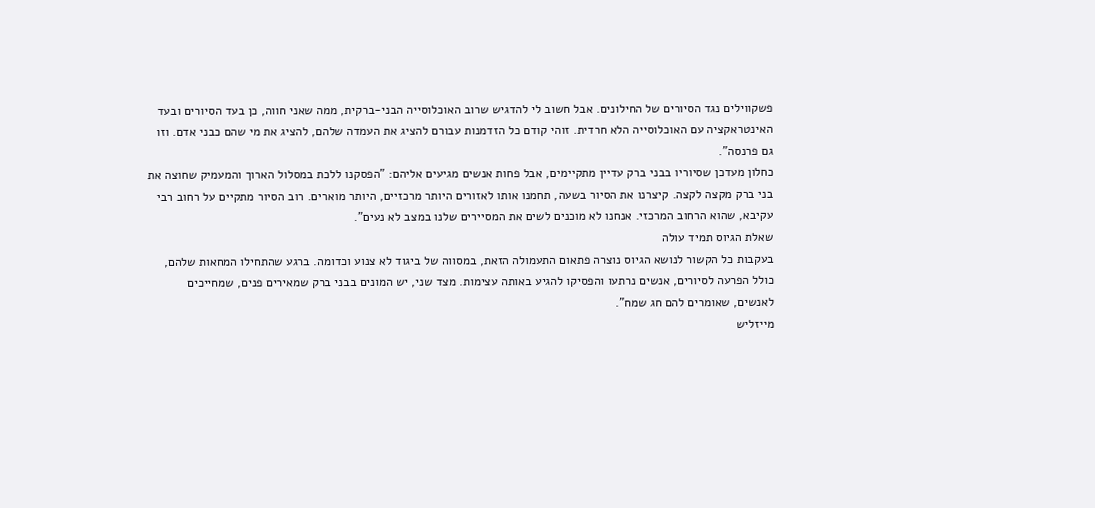פשקווילים נגד הסיורים של החילונים. אבל חשוב לי להדגיש שרוב האוכלוסייה הבני-ברקית, ממה שאני חווה, כן בעד הסיורים ובעד האינטראקציה עם האוכלוסייה הלא חרדית. זוהי קודם כל הזדמנות עבורם להציג את העמדה שלהם, להציג את מי שהם כבני אדם. וזו גם פרנסה".
כחלון מעדכן שסיוריו בבני ברק עדיין מתקיימים, אבל פחות אנשים מגיעים אליהם: "הפסקנו ללכת במסלול הארוך והמעמיק שחוצה את בני ברק מקצה לקצה. קיצרנו את הסיור בשעה, תחמנו אותו לאזורים היותר מרכזיים, היותר מוארים. רוב הסיור מתקיים על רחוב רבי עקיבא, שהוא הרחוב המרכזי. אנחנו לא מוכנים לשים את המסיירים שלנו במצב לא נעים".
שאלת הגיוס תמיד עולה
בעקבות כל הקשור לנושא הגיוס נוצרה פתאום התעמולה הזאת, במסווה של ביגוד לא צנוע וכדומה. ברגע שהתחילו המחאות שלהם, כולל הפרעה לסיורים, אנשים נרתעו והפסיקו להגיע באותה עצימות. מצד שני, יש המונים בבני ברק שמאירים פנים, שמחייכים לאנשים, שאומרים להם חג שמח".
מייזליש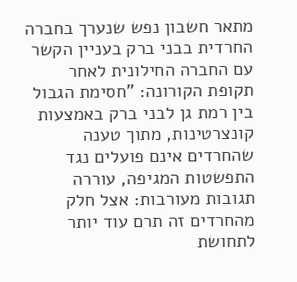מתאר חשבון נפש שנערך בחברה החרדית בבני ברק בעניין הקשר עם החברה החילונית לאחר תקופת הקורונה: "חסימת הגבול בין רמת גן לבני ברק באמצעות קונצרטינות, מתוך טענה שהחרדים אינם פועלים נגד התפשטות המגיפה, עוררה תגובות מעורבות: אצל חלק מהחרדים זה תרם עוד יותר לתחושת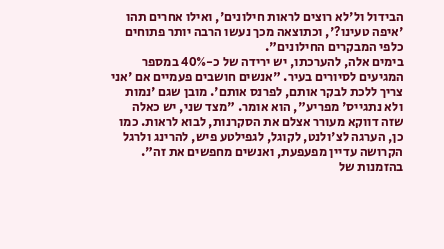הבידול ול'לא רוצים לראות חילונים', ואילו אחרים תהו 'איפה טעינו?', וכתוצאה מכך נעשו הרבה יותר פתוחים כלפי המבקרים החילונים".
בימים אלה, להערכתו, יש ירידה של כ-40% במספר המגיעים לסיורים בעיר. "אנשים חושבים פעמיים אם 'אני צריך ללכת לבקר אותם, לפרנס אותם'. מובן שגם 'נמות ולא נתגייס' מפריע", הוא אומר. "מצד שני, יש כאלה שזה דווקא מעורר אצלם את הסקרנות, לבוא לראות. כמו כן, הערגה לצ'ולנט, לקוגל, לגפילטע פיש, להרינג ולרגל הקרושה עדיין מפעפעת, ואנשים מחפשים את זה".
בהזמנות של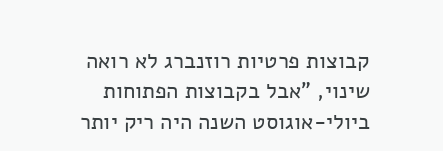קבוצות פרטיות רוזנברג לא רואה שינוי, "אבל בקבוצות הפתוחות ביולי-אוגוסט השנה היה ריק יותר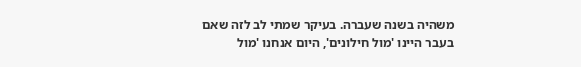משהיה בשנה שעברה. בעיקר שמתי לב לזה שאם בעבר היינו 'מול חילונים', היום אנחנו 'מול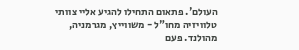העולם'. פתאום התחילו להגיע אליי צוותי טלוויזיה מחו"ל - משווייץ, מגרמניה, מהולנד. פעם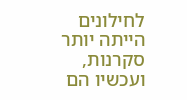לחילונים הייתה יותר סקרנות, ועכשיו הם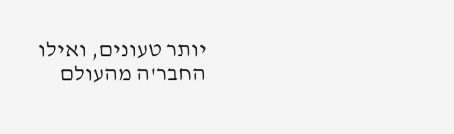יותר טעונים, ואילו החבר'ה מהעולם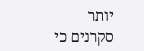יותר סקרנים כי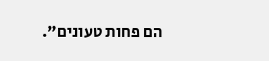הם פחות טעונים".